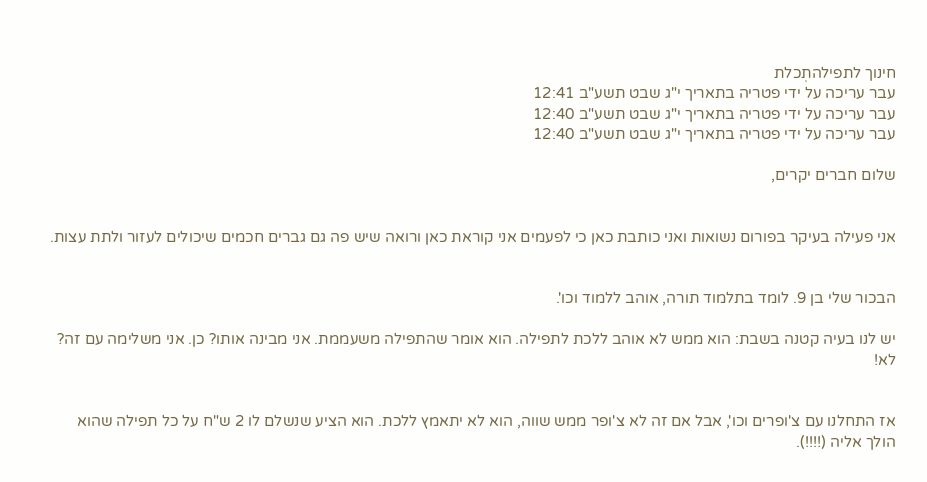חינוך לתפילהתְכלת
עבר עריכה על ידי פטריה בתאריך י"ג שבט תשע"ב 12:41
עבר עריכה על ידי פטריה בתאריך י"ג שבט תשע"ב 12:40
עבר עריכה על ידי פטריה בתאריך י"ג שבט תשע"ב 12:40

שלום חברים יקרים,


אני פעילה בעיקר בפורום נשואות ואני כותבת כאן כי לפעמים אני קוראת כאן ורואה שיש פה גם גברים חכמים שיכולים לעזור ולתת עצות.


הבכור שלי בן 9. לומד בתלמוד תורה, אוהב ללמוד וכו'.

יש לנו בעיה קטנה בשבת: הוא ממש לא אוהב ללכת לתפילה. הוא אומר שהתפילה משעממת. אני מבינה אותו? כן. אני משלימה עם זה? לא!


אז התחלנו עם צ'ופרים וכו', אבל אם זה לא צ'ופר ממש שווה, הוא לא יתאמץ ללכת. הוא הציע שנשלם לו 2 ש"ח על כל תפילה שהוא הולך אליה (!!!!).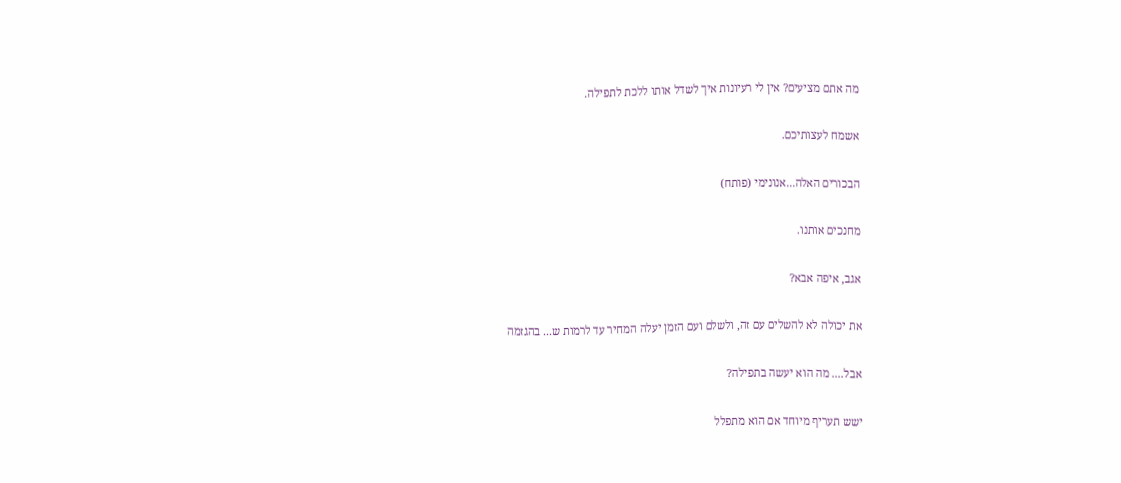מה אתם מציעים? אין לי רעיונות איך לשדל אותו ללכת לתפילה.

אשמח לעצותיכם.

הבכורים האלה...אנונימי (פותח)

מחנכים אותנו.

אגב, איפה אבא?

את יכולה לא להשלים עם זה, ולשלם ועם הזמן יעלה המחיר עד לרמות ש... בהגזמה

אבל.... מה הוא יעשה בתפילה?

ישש תעריף מיוחד אם הוא מתפלל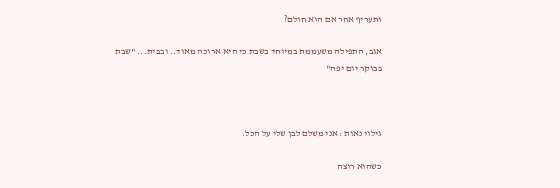ותעריף אחר אם הוא חולם?

אגב, התפילה משעממת במיוחד בשבת כי היא ארוכה מאוד.. ובבית... "שבת בבוקר יום יפה"



גילוי נאות : אני משלם לבן שלי על הכל.

כשהוא רוצה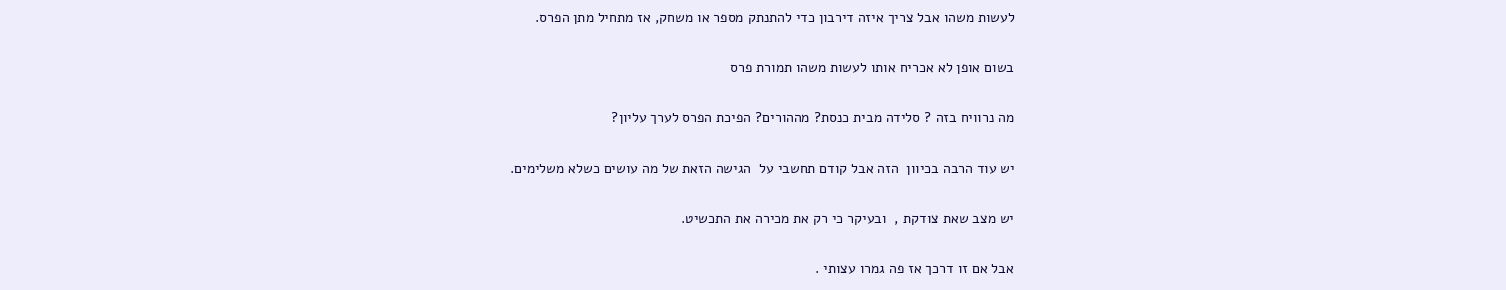לעשות משהו אבל צריך איזה דירבון כדי להתנתק מספר או משחק, אז מתחיל מתן הפרס.

בשום אופן לא אכריח אותו לעשות משהו תמורת פרס

מה נרוויח בזה ? סלידה מבית כנסת? מההורים? הפיכת הפרס לערך עליון?

יש עוד הרבה בכיוון  הזה אבל קודם תחשבי על  הגישה הזאת של מה עושים כשלא משלימים.

יש מצב שאת צודקת ,  ובעיקר כי רק את מכירה את התכשיט.

אבל אם זו דרכך אז פה גמרו עצותי .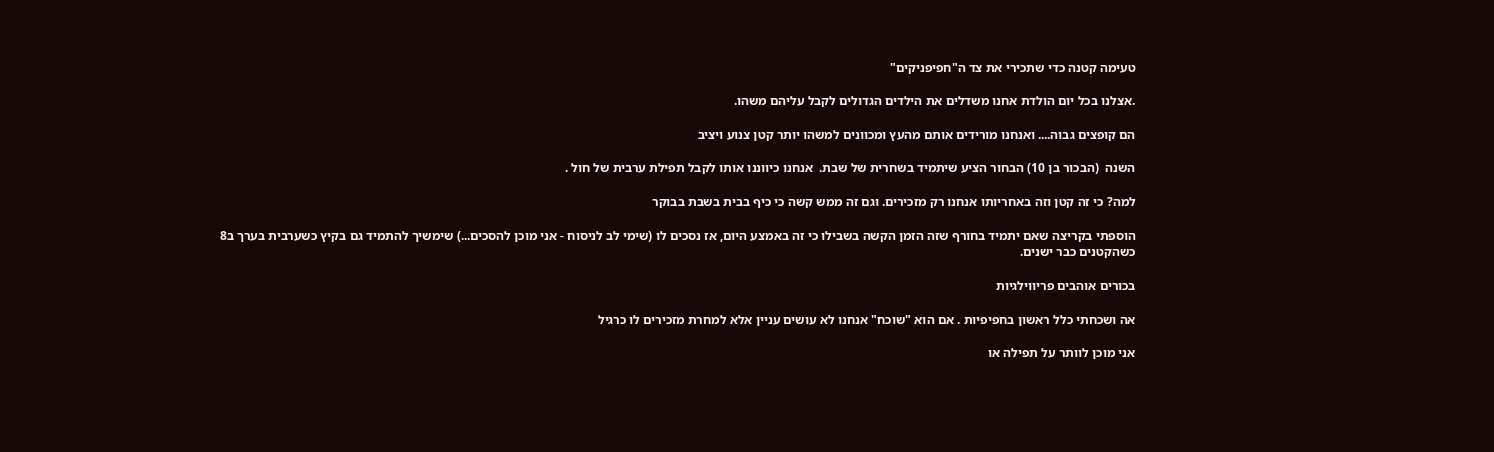טעימה קטנה כדי שתכירי את צד ה"חפיפניקים"

.אצלנו בכל יום הולדת אחנו משדלים את הילדים הגדולים לקבל עליהם משהו.

הם קופצים גבוה.... ואנחנו מורידים אותם מהעץ ומכוונים למשהו יותר קטן צנוע ויציב

השנה  (הבכור בן 10) הבחור הציע שיתמיד בשחרית של שבת.  אנחנו כיווננו אותו לקבל תפילת ערבית של חול .

למה? כי זה קטן וזה באחריותו אנחנו רק מזכירים. וגם זה ממש קשה כי כיף בבית בשבת בבוקר

הוספתי בקריצה שאם יתמיד בחורף שזה הזמן הקשה בשבילו כי זה באמצע היום, אז נסכים לו (שימי לב לניסוח - אני מוכן להסכים...) שימשיך להתמיד גם בקיץ כשערבית בערך ב8 כשהקטנים כבר ישנים.

בכורים אוהבים פריווילגיות

אה ושכחתי כלל ראשון בחפיפיות . אם הוא "שוכח" אנחנו לא עושים עניין אלא למחרת מזכירים לו כרגיל

אני מוכן לוותר על תפילה או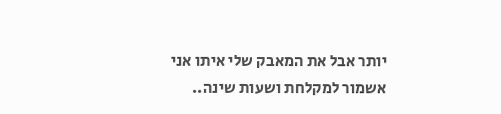יותר אבל את המאבק שלי איתו אני אשמור למקלחת ושעות שינה..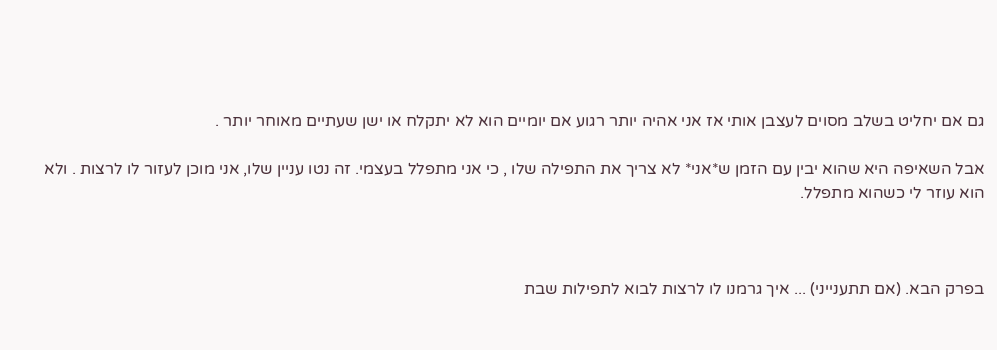גם אם יחליט בשלב מסוים לעצבן אותי אז אני אהיה יותר רגוע אם יומיים הוא לא יתקלח או ישן שעתיים מאוחר יותר .

אבל השאיפה היא שהוא יבין עם הזמן ש*אני* לא צריך את התפילה שלו , כי אני מתפלל בעצמי. זה נטו עניין שלו, אני מוכן לעזור לו לרצות . ולא הוא עוזר לי כשהוא מתפלל.



בפרק הבא. (אם תתענייני) ... איך גרמנו לו לרצות לבוא לתפילות שבת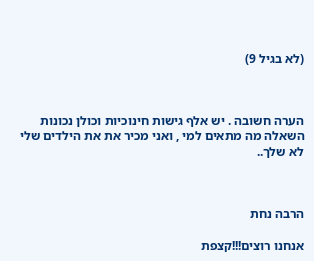(לא בגיל 9)



הערה חשובה . יש אלף גישות חינוכיות וכולן נכונות השאלה מה מתאים למי , ואני מכיר את את הילדים שלי לא שלך..



הרבה נחת

אנחנו רוצים!!!קצפת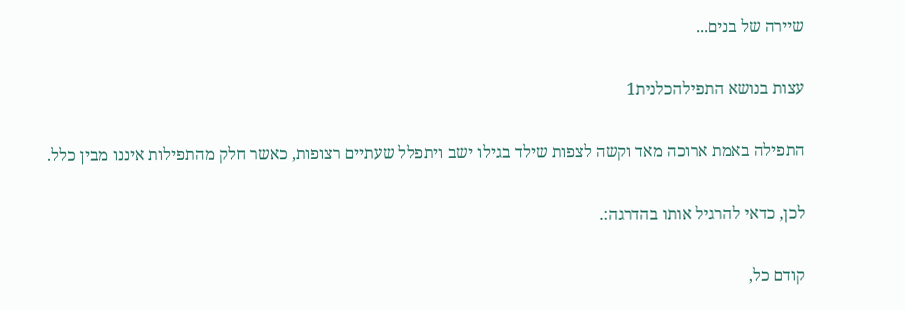שיירה של בנים...

עצות בנושא התפילהכלנית1

התפילה באמת ארוכה מאד וקשה לצפות שילד בגילו ישב ויתפלל שעתיים רצופות, כאשר חלק מהתפילות איננו מבין כלל.

לכן, כדאי להרגיל אותו בהדרגה:.

קודם כל,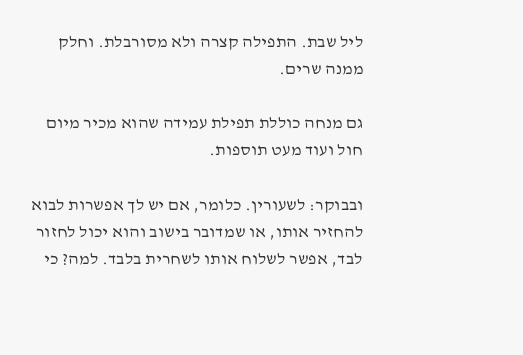ליל שבת. התפילה קצרה ולא מסורבלת. וחלק ממנה שרים.

גם מנחה כוללת תפילת עמידה שהוא מכיר מיום חול ועוד מעט תוספות.

ובבוקר: לשעורין. כלומר, אם יש לך אפשרות לבוא להחזיר אותו, או שמדובר בישוב והוא יכול לחזור לבד, אפשר לשלוח אותו לשחרית בלבד. למה? כי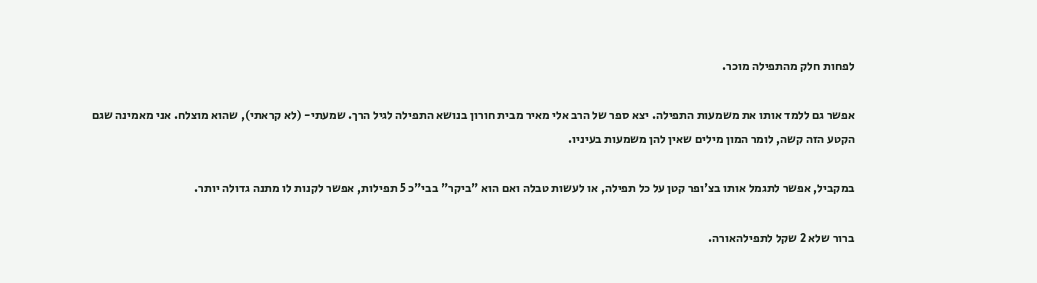לפחות חלק מהתפילה מוכר.

אפשר גם ללמד אותו את משמעות התפילה. יצא ספר של הרב אלי מאיר מבית חורון בנושא התפילה לגיל הרך. שמעתי- (לא קראתי), שהוא מוצלח. אני מאמינה שגם הקטע הזה קשה, לומר המון מילים שאין להן משמעות בעיניו.

במקביל, אפשר לתגמל אותו בצ'ופר קטן על כל תפילה, או לעשות טבלה ואם הוא "ביקר" בבי"כ 5 תפילות, אפשר לקנות לו מתנה גדולה יותר.

ברור שלא 2 שקל לתפילהאורה.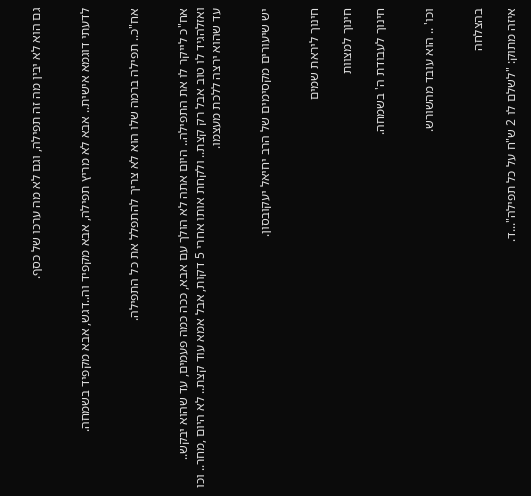גם הוא לא יבין מה זה תפילה, וגם לא מה ערכו של כסף.


לדעתי דוגמא אישית.. אבא לא מריץ תפילה, אבא מקפיד וה..דגש, אבא מקפיד בשמחה.


אח"כ.. תפילה ברמה שלו הוא לא צריך להתפלל את כל התפילה.


אח"כ לייקר לו את התפילה.. היום אתה לא הולך עם אבא, ככה כמה פעמים, עד שהוא יבקש.. ואזלהגיד לו טוב אבל רק קצת.. ולקחת אותו אחרי 5 דקות, אבל אמא עוד קצת.. לא היום ,מחר.. וכו עד שהוא ירצה ללכת מעצמו.


יש שיעורים מקסימים של הרב יחיאל יעקובסון.


חינוך ליראת שמים

חינוך למצוות

חינוך לעבודת ה' בשמחה.


וכו' .. הוא עובד מהשורש.


בהצלחה

איזה מתוק: "לשלם לו 2 ש"ח על כל תפילה"...ד.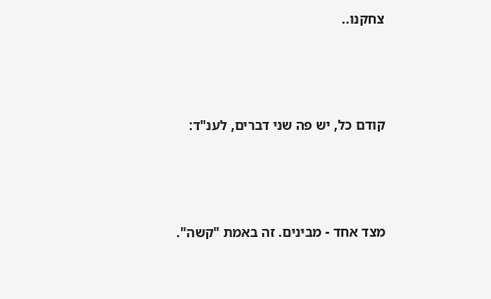צחקנו..



קודם כל, יש פה שני דברים, לענ"ד:



מצד אחד - מבינים. זה באמת "קשה".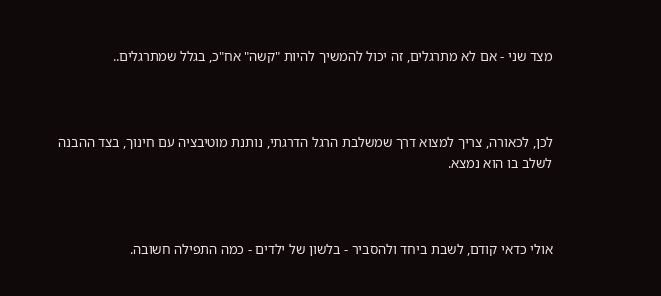מצד שני - אם לא מתרגלים, זה יכול להמשיך להיות "קשה" אח"כ, בגלל שמתרגלים..



לכן, לכאורה, צריך למצוא דרך שמשלבת הרגל הדרגתי, נותנת מוטיבציה עם חינוך, בצד ההבנה לשלב בו הוא נמצא.



אולי כדאי קודם, לשבת ביחד ולהסביר - בלשון של ילדים - כמה התפילה חשובה.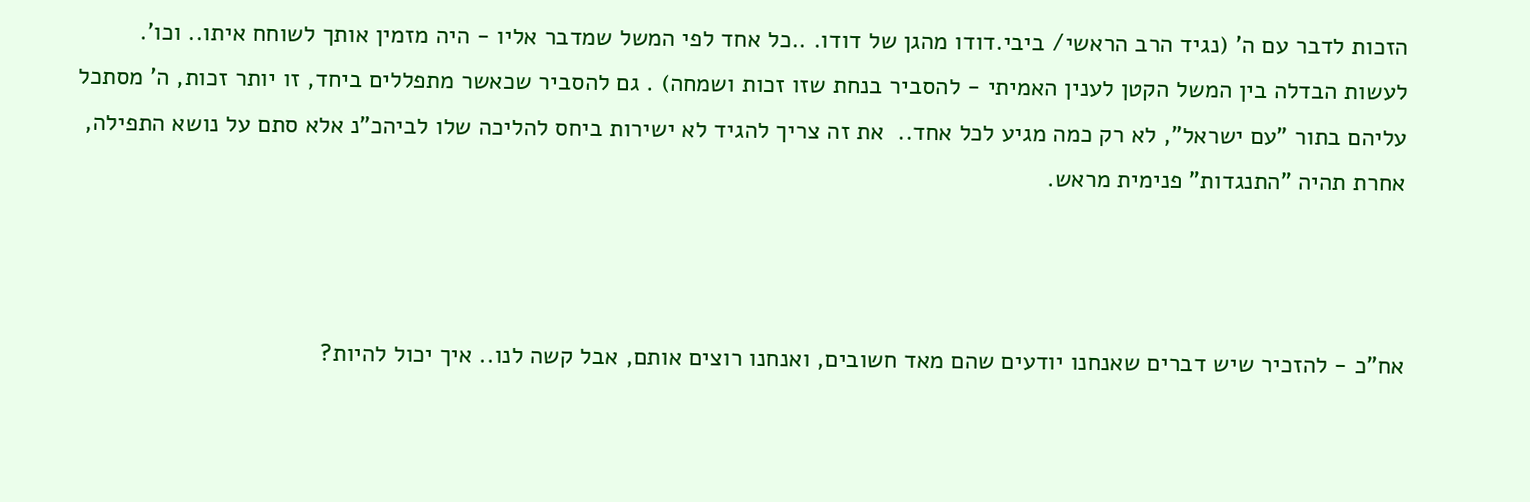הזכות לדבר עם ה' (נגיד הרב הראשי/ ביבי.דודו מהגן של דודו. ..כל אחד לפי המשל שמדבר אליו - היה מזמין אותך לשוחח איתו.. וכו'. לעשות הבדלה בין המשל הקטן לענין האמיתי - להסביר בנחת שזו זכות ושמחה) . גם להסביר שכאשר מתפללים ביחד, זו יותר זכות, ה' מסתכל עליהם בתור "עם ישראל", לא רק כמה מגיע לכל אחד..  את זה צריך להגיד לא ישירות ביחס להליכה שלו לביהכ"נ אלא סתם על נושא התפילה, אחרת תהיה "התנגדות" פנימית מראש.



אח"כ - להזכיר שיש דברים שאנחנו יודעים שהם מאד חשובים, ואנחנו רוצים אותם, אבל קשה לנו.. איך יכול להיות?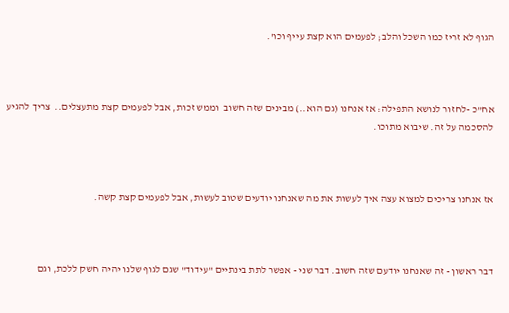הגוף לא זריז כמו השכל והלב; לפעמים הוא קצת עייף וכו'.



אח"כ -לחזור לנושא התפילה: אז אנחנו (גם הוא..) מבינים שזה חשוב  וממש זכות, אבל לפעמים קצת מתעצלים..  צריך להגיע להסכמה על זה. שיבוא מתוכו.



אז אנחנו צריכים למצוא עצה איך לעשות את מה שאנחנו יודעים שטוב לעשות, אבל לפעמים קצת קשה.



דבר ראשון - זה שאנחנו יודעם שזה חשוב. דבר שני - אפשר לתת בינתיים "עידוד" שגם לגוף שלנו יהיה חשק ללכת, וגם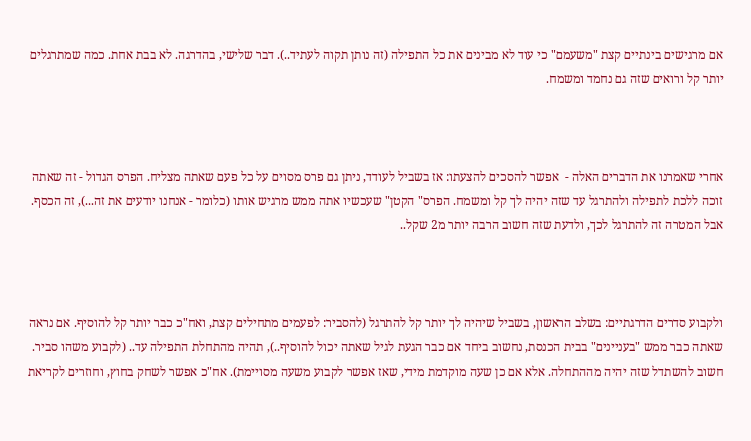אם מרגישים בינתיים קצת "משעמם" כי עוד לא מבינים את כל התפילה (זה נותן תקוה לעתיד..). דבר שלישי, בהדרגה. לא בבת אחת. כמה שמתרגלים יותר קל ורואים שזה גם נחמד ומשמח.



אחרי שאמרנו את הדברים האלה -  אפשר להסכים להצעתו: אז בשביל לעודד, ניתן גם פרס מסוים על כל פעם שאתה מצליח. הפרס הגדול - זה שאתה זוכה ללכת לתפילה ולהתרגל עד שזה יהיה לך קל ומשמח. הפרס" הקטן" שעכשיו אתה ממש מרגיש אותו (כלומר - אנחנו יודעים את זה...), זה הכסף. אבל המטרה זה להתרגל לכך, ולדעת שזה חשוב הרבה יותר מ2 שקל..



ולקבוע סדרים הדרגתיים: בשלב הראשון, בשביל שיהיה לך יותר קל להתרגל (להסביר: לפעמים מתחילים קצת, ואח"כ כבר יותר קל להוסיף. אם נראה שאתה כבר ממש "בעניינים" בבית הכנסת, נחשוב ביחד אם כבר הגעת לגיל שאתה יכול להוסיף..), תהיה מהתחלת התפילה עד.. (לקבוע משהו סביר. חשוב להשתדל שזה יהיה מההתחלה. אלא אם כן שעה מוקדמת מידי, שאז אפשר לקבוע משעה מסויימת). אח"כ אפשר לשחק בחוץ, וחוזרים לקריאת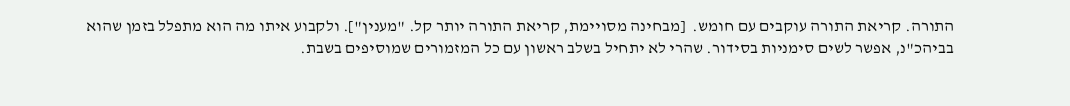התורה. קריאת התורה עוקבים עם חומש.  [מבחינה מסויימת, קריאת התורה יותר קל. "מענין"]. ולקבוע איתו מה הוא מתפלל בזמן שהוא בביהכ"נ, אפשר לשים סימניות בסידור. שהרי לא יתחיל בשלב ראשון עם כל המזמורים שמוסיפים בשבת.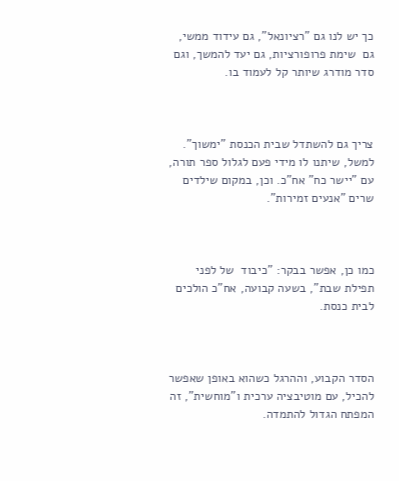כך יש לנו גם "רציונאל", גם עידוד ממשי, גם  שימת פרופורציות, גם יעד להמשך, וגם סדר מודרג שיותר קל לעמוד בו.



צריך גם להשתדל שבית הכנסת "ימשוך". למשל, שיתנו לו מידי פעם לגלול ספר תורה, עם "יישר כח" אח"כ. וכן, במקום שילדים שרים "אנעים זמירות".



כמו כן, אפשר בבקר: "כיבוד  של לפני תפילת שבת", בשעה קבועה, אח"כ הולכים לבית כנסת.



הסדר הקבוע, וההרגל כשהוא באופן שאפשר להכיל, עם מוטיבציה ערכית ו"מוחשית", זה המפתח הגדול להתמדה.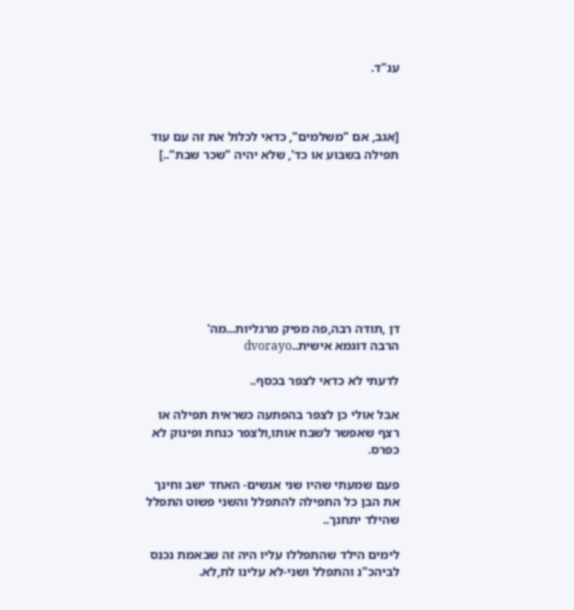ענ"ד.



[אגב, אם "משלמים", כדאי לכלול את זה עם עוד תפילה בשבוע או כד', שלא יהיה "שכר שבת"..]









דן ,תודה רבה,פה מפיק מרגליות...מה'
הרבה דוגמא אישית..dvorayo

לדעתי לא כדאי לצפר בכסף..

אבל אולי כן לצפר בהפתעה כשראית תפילה או רצף שאפשר לשבח אותו,ולצפר כנחת ופינוק לא כפרס.

פעם שמעתי שהיו שני אנשים- האחד ישב וחינך את הבן כל התפילה להתפלל והשני פשוט התפלל שהילד יתחנך..

לימים הילד שהתפללו עליו היה זה שבאמת נכנס לביהכ"נ והתפלל ושני-לא עלינו לת,לא.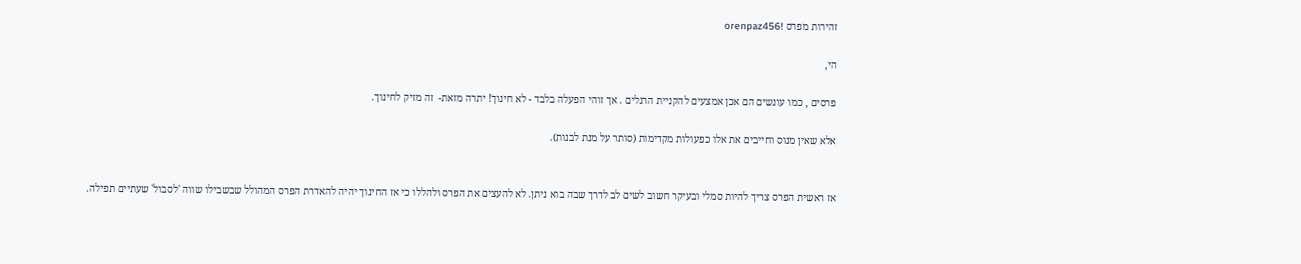זהירות מפרס !orenpaz456

הי,

פרסים , כמו עונשים הם אכן אמצעים להקניית הרגלים . אך זוהי הפעלה בלבד - לא חינוך! יתרה מזאת-  זה מזיק לחינוך.

אלא שאין מנוס וחייבים את אלו כפעולות מקדימות (סותר על מנת לבנות).


אז ראשית הפרס צריך להיות סמלי ובעיקר חשוב לשים לב לדרך שבה בוא ניתן. לא להעצים את הפרס ולהללו כי אז החינוך יהיה להאדרת הפרס המהולל שבשבילו שווה 'לסבול' שעתיים תפילה.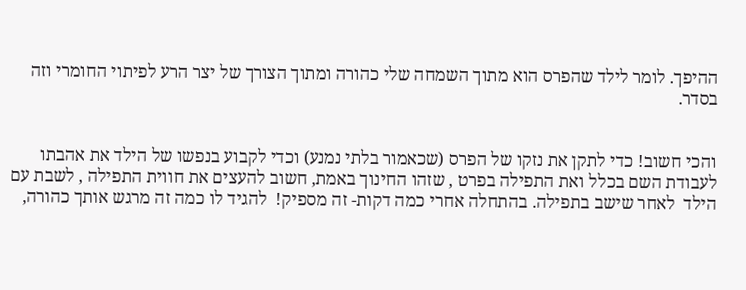ההיפך. לומר לילד שהפרס הוא מתוך השמחה שלי כהורה ומתוך הצורך של יצר הרע לפיתוי החומרי וזה בסדר.


והכי חשוב! כדי לתקן את נזקו של הפרס (שכאמור בלתי נמנע) וכדי לקבוע בנפשו של הילד את אהבתו לעבודת השם בכלל ואת התפילה בפרט , שזהו החינוך באמת, חשוב להעצים את חווית התפילה , לשבת עם הילד  לאחר שישב בתפילה. בהתחלה אחרי כמה דקות- זה מספיק!  להגיד לו כמה זה מרגש אותך כהורה,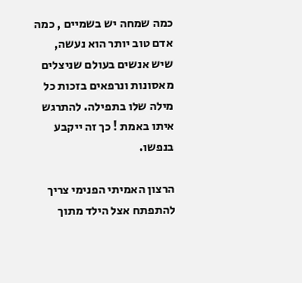כמה שמחה יש בשמיים , כמה אדם טוב יותר הוא נעשה, שיש אנשים בעולם שניצלים מאסונות ונרפאים בזכות כל מילה שלו בתפילה. להתרגש איתו באמת ! כך זה ייקבע בנפשו.

הרצון האמיתי הפנימי צריך להתפתח אצל הילד מתוך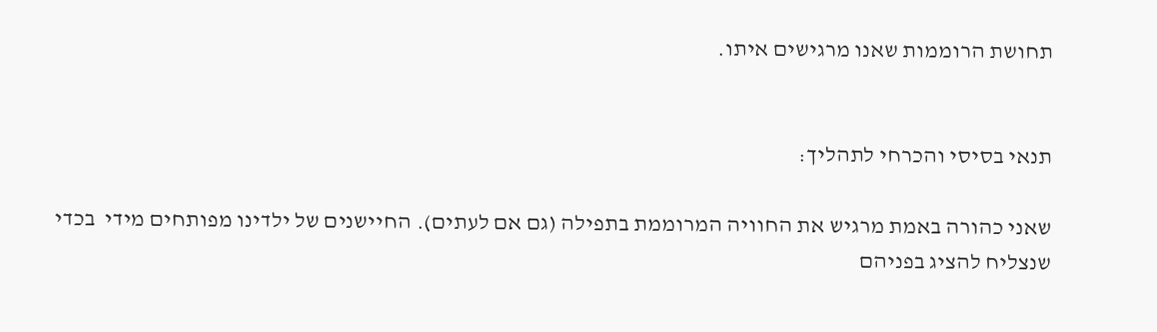תחושת הרוממות שאנו מרגישים איתו.


תנאי בסיסי והכרחי לתהליך:

שאני כהורה באמת מרגיש את החוויה המרוממת בתפילה (גם אם לעתים). החיישנים של ילדינו מפותחים מידי  בכדי שנצליח להציג בפניהם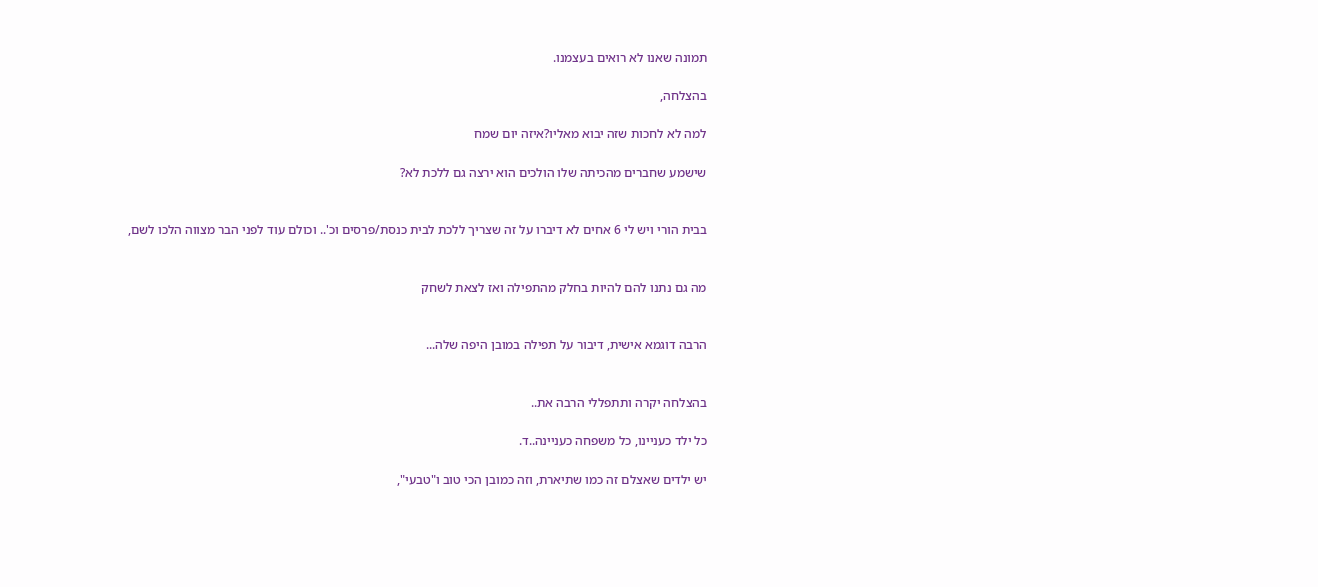תמונה שאנו לא רואים בעצמנו.

בהצלחה,

למה לא לחכות שזה יבוא מאליו?איזה יום שמח

שישמע שחברים מהכיתה שלו הולכים הוא ירצה גם ללכת לא?


בבית הורי ויש לי 6 אחים לא דיברו על זה שצריך ללכת לבית כנסת/פרסים וכ'.. וכולם עוד לפני הבר מצווה הלכו לשם,


מה גם נתנו להם להיות בחלק מהתפילה ואז לצאת לשחק


הרבה דוגמא אישית, דיבור על תפילה במובן היפה שלה...


בהצלחה יקרה ותתפללי הרבה את..

כל ילד כעניינו, כל משפחה כעניינה..ד.

יש ילדים שאצלם זה כמו שתיארת, וזה כמובן הכי טוב ו"טבעי",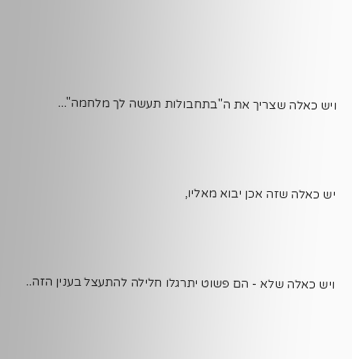ויש כאלה שצריך את ה"בתחבולות תעשה לך מלחמה"...



יש כאלה שזה אכן יבוא מאליו,



ויש כאלה שלא - הם פשוט יתרגלו חלילה להתעצל בענין הזה..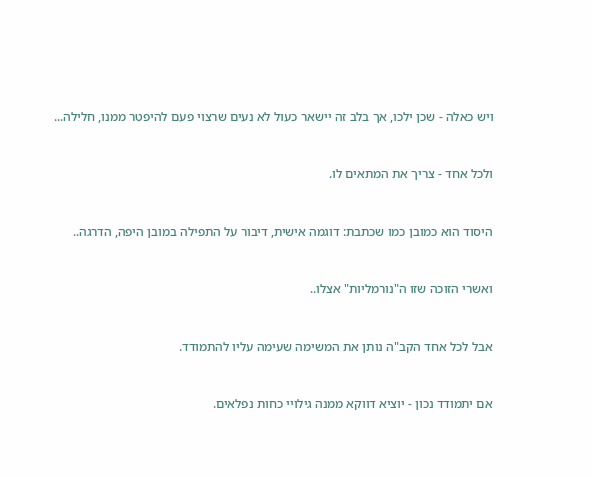ויש כאלה - שכן ילכו, אך בלב זה יישאר כעול לא נעים שרצוי פעם להיפטר ממנו, חלילה...



ולכל אחד - צריך את המתאים לו.



היסוד הוא כמובן כמו שכתבת: דוגמה אישית, דיבור על התפילה במובן היפה, הדרגה..



ואשרי הזוכה שזו ה"נורמליות" אצלו..



אבל לכל אחד הקב"ה נותן את המשימה שעימה עליו להתמודד.



אם יתמודד נכון - יוציא דווקא ממנה גילויי כחות נפלאים.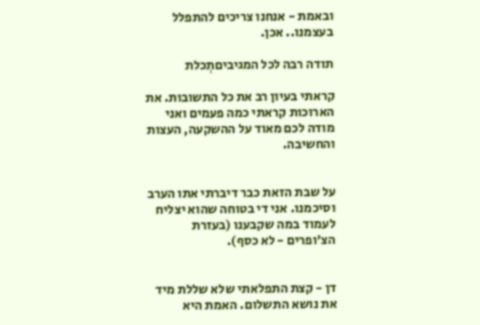ובאמת - אנחנו צריכים להתפלל בעצמנו.. אכן.

תודה רבה לכל המגיביםתְכלת

קראתי בעיון רב את כל התשובות. את הארוכות קראתי כמה פעמים ואני מודה לכם מאוד על ההשקעה, העצות והחשיבה.


על שבת הזאת כבר דיברתי אתו הערב וסיכמנו. אני די בטוחה שהוא יצליח לעמוד במה שקבענו (בעזרת הצ'ופרים - לא כסף).


דן - קצת התפלאתי שלא שללת מיד את נושא התשלום. האמת היא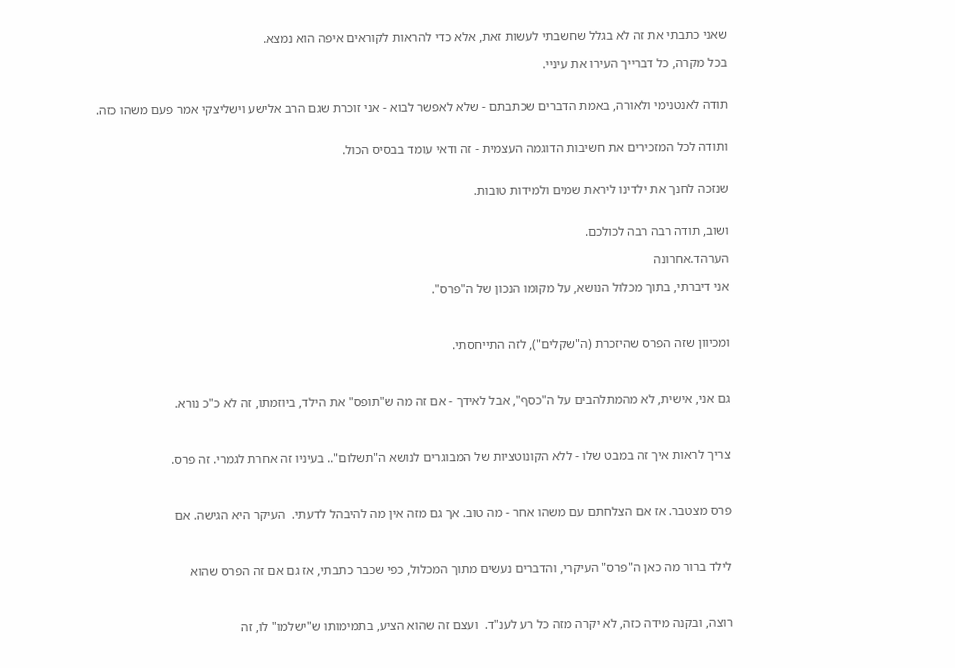שאני כתבתי את זה לא בגלל שחשבתי לעשות זאת, אלא כדי להראות לקוראים איפה הוא נמצא.

בכל מקרה, כל דברייך העירו את עיניי.


תודה לאנטנימי ולאורה, באמת הדברים שכתבתם - שלא לאפשר לבוא - אני זוכרת שגם הרב אלישע וישליצקי אמר פעם משהו כזה.


ותודה לכל המזכירים את חשיבות הדוגמה העצמית - זה ודאי עומד בבסיס הכול.


שנזכה לחנך את ילדינו ליראת שמים ולמידות טובות.


ושוב, תודה רבה רבה לכולכם.

הערהד.אחרונה

אני דיברתי, בתוך מכלול הנושא, על מקומו הנכון של ה"פרס".



ומכיוון שזה הפרס שהיזכרת (ה"שקלים"), לזה התייחסתי.



גם אני, אישית, לא מהמתלהבים על ה"כסף", אבל לאידך - אם זה מה ש"תופס" את הילד, ביוזמתו, זה לא כ"כ נורא.



צריך לראות איך זה במבט שלו - ללא הקונוטציות של המבוגרים לנושא ה"תשלום".. בעיניו זה אחרת לגמרי. זה פרס.



פרס מצטבר. אז אם הצלחתם עם משהו אחר - מה טוב. אך גם מזה אין מה להיבהל לדעתי.  העיקר היא הגישה. אם



לילד ברור מה כאן ה"פרס" העיקרי, והדברים נעשים מתוך המכלול, כפי שכבר כתבתי, אז גם אם זה הפרס שהוא



רוצה, ובקנה מידה כזה, לא יקרה מזה כל רע לענ"ד.  ועצם זה שהוא הציע, בתמימותו ש"ישלמו" לו, זה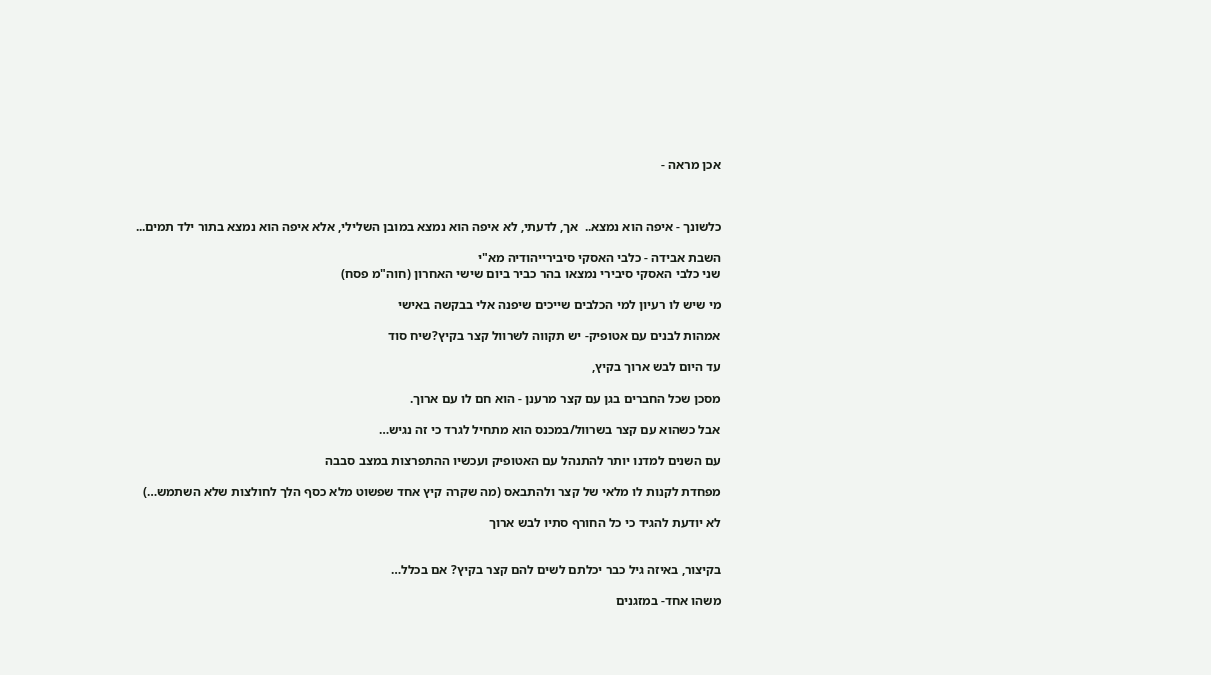אכן מראה -



כלשונך - איפה הוא נמצא..  אך, לדעתי, לא איפה הוא נמצא במובן השלילי, אלא איפה הוא נמצא בתור ילד תמים...

השבת אבידה - כלבי האסקי סיבירייהודיה מא"י
שני כלבי האסקי סיבירי נמצאו בהר כביר ביום שישי האחרון (חוה"מ פסח)

מי שיש לו רעיון למי הכלבים שייכים שיפנה אלי בבקשה באישי

אמהות לבנים עם אטופיק- יש תקווה לשרוול קצר בקיץ?שיח סוד

עד היום לבש ארוך בקיץ,

מסכן שכל החברים בגן עם קצר מרענן - הוא חם לו עם ארוך.

אבל כשהוא עם קצר בשרוול/במכנס הוא מתחיל לגרד כי זה נגיש…

עם השנים למדנו יותר להתנהל עם האטופיק ועכשיו ההתפרצות במצב סבבה

מפחדת לקנות לו מלאי של קצר ולהתבאס (מה שקרה קיץ אחד שפשוט מלא כסף הלך לחולצות שלא השתמש…)

לא יודעת להגיד כי כל החורף סתיו לבש ארוך


בקיצור, באיזה גיל כבר יכלתם לשים להם קצר בקיץ? אם בכלל…

משהו אחד- במזגנים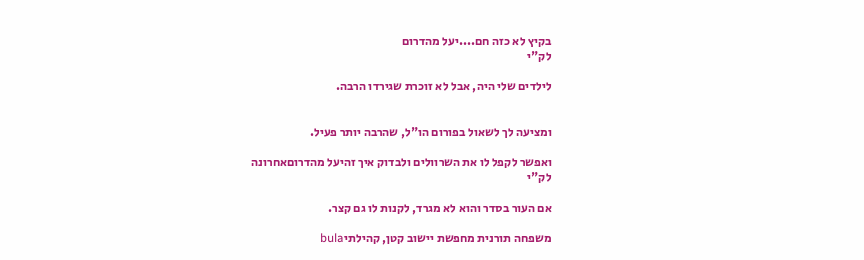בקיץ לא כזה חם....יעל מהדרום
לק"י

לילדים שלי היה, אבל לא זוכרת שגירדו הרבה.


ומציעה לך לשאול בפורום הו"ל, שהרבה יותר פעיל.

ואפשר לקפל לו את השרוולים ולבדוק איך זהיעל מהדרוםאחרונה
לק"י

אם העור בסדר והוא לא מגרד, לקנות לו גם קצר.

משפחה תורנית מחפשת יישוב קטן, קהילתיbula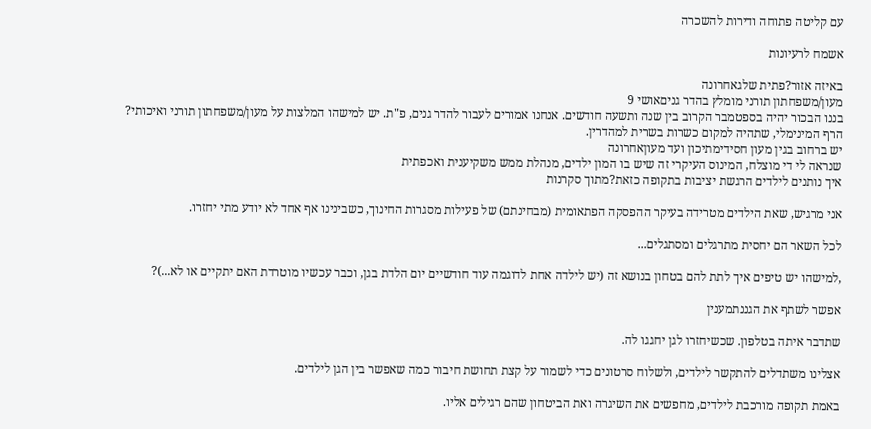עם קליטה פתוחה ודירות להשכרה

אשמח לרעיונות

באיזה אזור?פתית שלגאחרונה
מעון/משפחתון תורני מומלץ בהדר גניםאושי 9
בננו הבכור יהיה בספטמבר הקרוב בין שנה ותשעה חודשים. אנחנו אמורים לעבור להדר גנים, פ"ת. יש למישהו המלצות על מעון/משפחתון תורני ואיכותי?   הרף המינימלי, שתהיה למקום כשרות בשרית למהדרין.
יש ברחוב בגין מעון חסידימתיכון ועד מעוןאחרונה
שנראה לי די מוצלח, המינוס העיקרי זה שיש בו המון ילדים, מנהלת ממש משקיענית ואכפתית
איך נותנים לילדים הרגשת יציבות בתקופה כזאת?מתוך סקרנות

אני מרגיש, שאת הילדים מטרידה בעיקר ההפסקה הפתאומית (מבחינתם) של פעילות מסגרות החינוך, כשבינינו אף אחד לא יודע מתי יחזרו.

לכל השאר הם יחסית מתרגלים ומסתגלים...

,למישהו יש טיפים איך לתת להם בטחון בנושא זה (יש לילדה אחת לדוגמה עוד חודשיים יום הלדת בגן, וכבר עכשיו מוטרדת האם יתקיים או לא...)?

אפשר לשתף את הגננתמענין

שתדבר איתה בטלפון. שכשיחזרו לגן יחגגו לה.

אצלינו משתדלים להתקשר לילדים, ולשלוח סרטונים כדי לשמור על קצת תחושת חיבור כמה שאפשר בין הגן לילדים.

באמת תקופה מורכבת לילדים, מחפשים את השיגרה ואת הביטחון שהם רגילים אליו.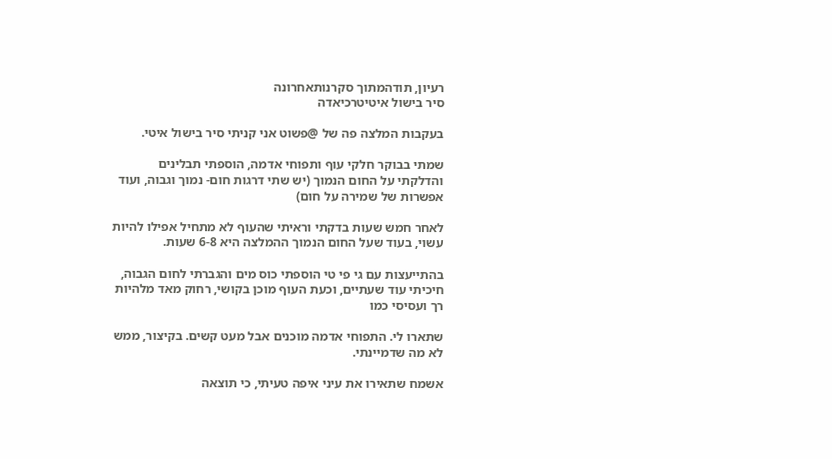רעיון, תודהמתוך סקרנותאחרונה
סיר בישול איטיטרכיאדה

בעקבות המלצה פה של @פשוט אני קניתי סיר בישול איטי.

שמתי בבוקר חלקי עוף ותפוחי אדמה, הוספתי תבלינים והדלקתי על החום הנמוך (יש שתי דרגות חום- נמוך וגבוה, ועוד אפשרות של שמירה על חום)

לאחר חמש שעות בדקתי וראיתי שהעוף לא מתחיל אפילו להיות עשוי, בעוד שעל החום הנמוך ההמלצה היא 6-8 שעות.

בהתייעצות עם גי פי טי הוספתי כוס מים והגברתי לחום הגבוה, חיכיתי עוד שעתיים, וכעת העוף מוכן בקושי, רחוק מאד מלהיות רך ועסיסי כמו

שתארו לי. התפוחי אדמה מוכנים אבל מעט קשים. בקיצור, ממש לא מה שדמיינתי.

אשמח שתאירו את עיני איפה טעיתי, כי תוצאה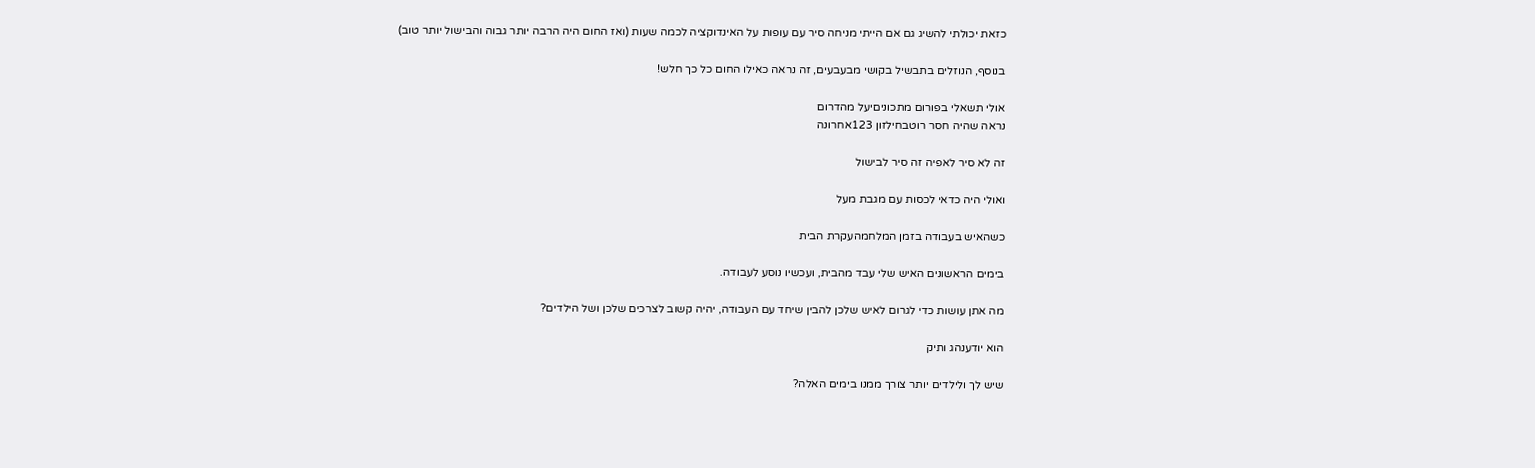כזאת יכולתי להשיג גם אם הייתי מניחה סיר עם עופות על האינדוקציה לכמה שעות (ואז החום היה הרבה יותר גבוה והבישול יותר טוב)

בנוסף, הנוזלים בתבשיל בקושי מבעבעים, זה נראה כאילו החום כל כך חלש!

אולי תשאלי בפורום מתכוניםיעל מהדרום
נראה שהיה חסר רוטבחילזון 123אחרונה

זה לא סיר לאפיה זה סיר לבישול

ואולי היה כדאי לכסות עם מגבת מעל

כשהאיש בעבודה בזמן המלחמהעקרת הבית

בימים הראשונים האיש שלי עבד מהבית, ועכשיו נוסע לעבודה.

מה אתן עושות כדי לגרום לאיש שלכן להבין שיחד עם העבודה, יהיה קשוב לצרכים שלכן ושל הילדים?

הוא יודענהג ותיק

שיש לך ולילדים יותר צורך ממנו בימים האלה?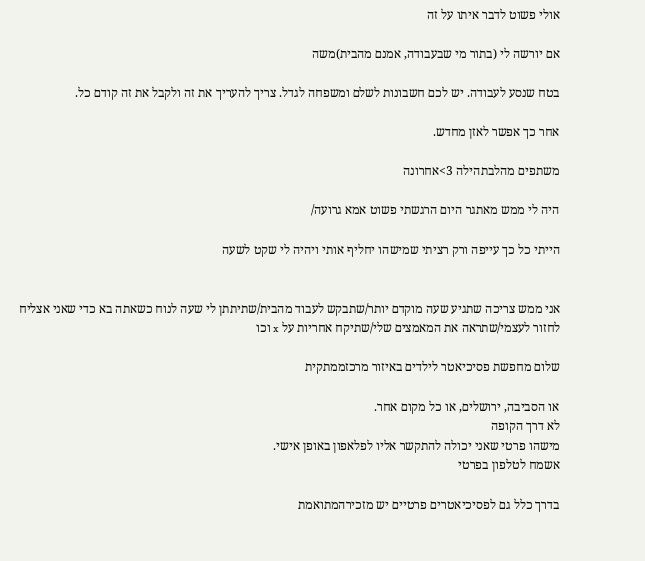אולי פשוט לדבר איתו על זה

אם יורשה לי (בתור מי שבעבודה, אמנם מהבית)משה

בטח שנסע לעבודה. יש לכם חשבונות לשלם ומשפחה לגדל. צריך להעריך את זה ולקבל את זה קודם כל.

אחר כך אפשר לאזן מחדש.

משתפים מהלבתהילה 3>אחרונה

היה לי ממש מאתגר היום הרגשתי פשוט אמא גרועה/

הייתי כל כך עייפה ורק רציתי שמישהו יחליף אותי ויהיה לי שקט לשעה


אני ממש צריכה שתגיע שעה מוקדם יותר/שתבקש לעבוד מהבית/שתיתתן לי שעה לנוח כשאתה בא כדי שאני אצליח לחזור לעצמי/שתראה את המאמצים שלי/שתיקח אחריות על x וכו

שלום מחפשת פסיכיאטר לילדים באיזור מרכזממתקית

או הסביבה, ירושלים, או כל מקום אחר.
לא דרך הקופה
מישהו פרטי שאני יכולה להתקשר אליו לפלאפון באופן אישי.
אשמח לטלפון בפרטי

בדרך כלל גם לפסיכיאטרים פרטיים יש מזכירהמתואמת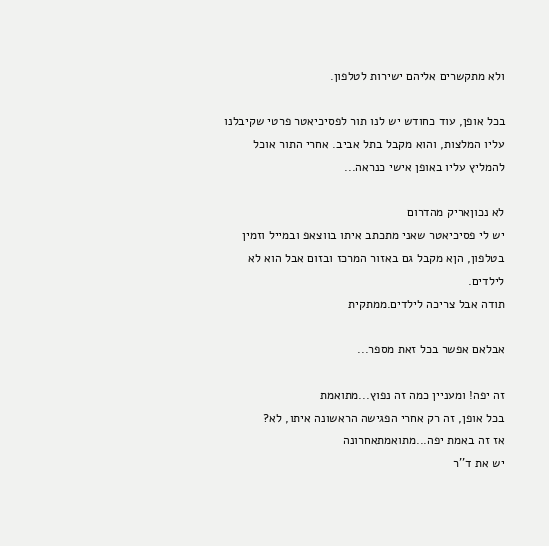ולא מתקשרים אליהם ישירות לטלפון.

בכל אופן, עוד כחודש יש לנו תור לפסיכיאטר פרטי שקיבלנו עליו המלצות, והוא מקבל בתל אביב. אחרי התור אוכל להמליץ עליו באופן אישי כנראה...

לא נכוןאריק מהדרום
יש לי פסיכיאטר שאני מתכתב איתו בווצאפ ובמייל וזמין בטלפון, הןא מקבל גם באזור המרכז ובזום אבל הוא לא לילדים.
תודה אבל צריכה לילדים.ממתקית

אבלאם אפשר בכל זאת מספר...

זה יפה! ומעניין כמה זה נפוץ...מתואמת
בכל אופן, זה רק אחרי הפגישה הראשונה איתו, לא?
אז זה באמת יפה...מתואמתאחרונה
יש את ד''ר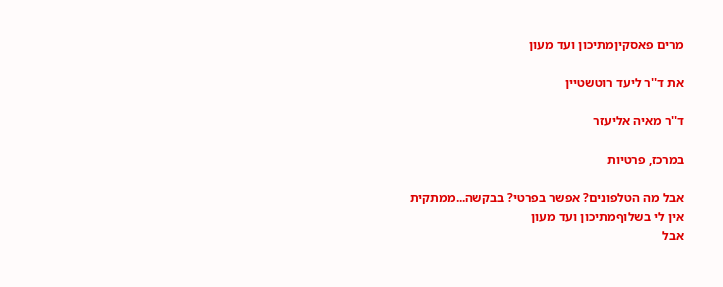מרים פאסקיןמתיכון ועד מעון

את ד''ר ליעד רוטשטיין

ד''ר מאיה אליעזר

במרכז, פרטיות

אבל מה הטלפונים? אפשר בפרטי? בבקשה...ממתקית
אין לי בשלוףמתיכון ועד מעון
אבל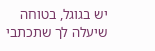יש בגוגל, בטוחה שיעלה לך שתכתבי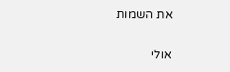את השמות

אולי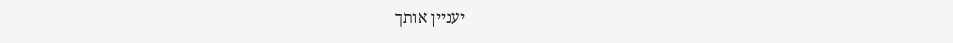יעניין אותך